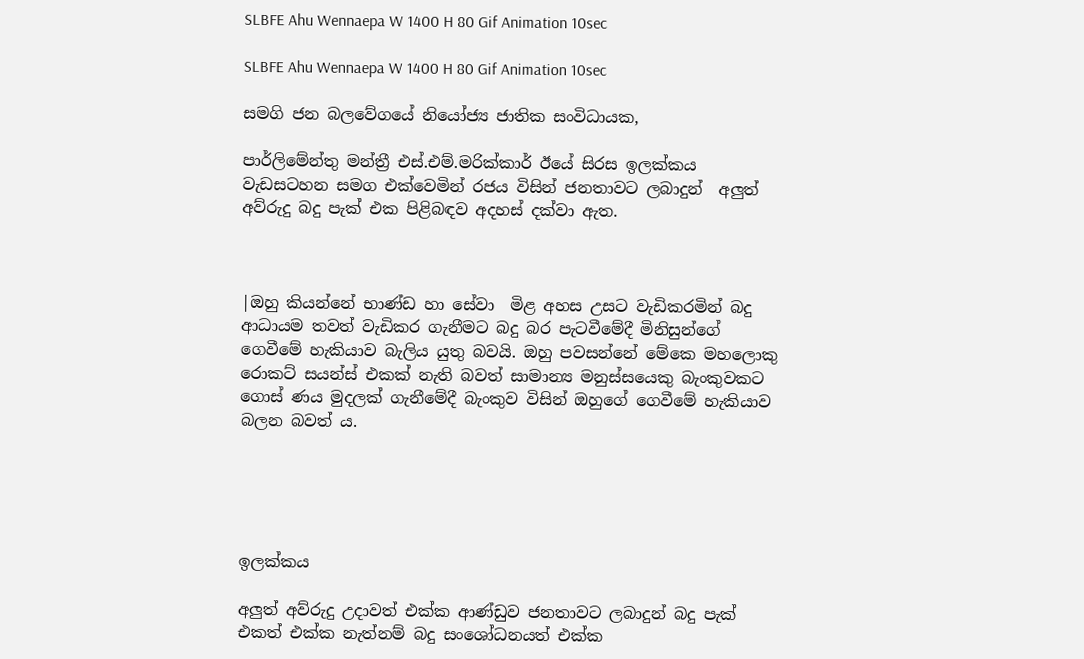SLBFE Ahu Wennaepa W 1400 H 80 Gif Animation 10sec

SLBFE Ahu Wennaepa W 1400 H 80 Gif Animation 10sec

සමගි ජන බලවේගයේ නියෝජ්‍ය ජාතික සංවිධායක,

පාර්ලිමේන්තු මන්ත්‍රී එස්.එම්.මරික්කාර් ඊයේ සිරස ඉලක්කය වැඩසටහන සමග එක්වෙමින් රජය විසින් ජනතාවට ලබාදුන්  අලුත් අව්රුදු බදු පැක් එක පිළිබඳව අදහස් දක්වා ඇත.



|ඔහු කියන්නේ භාණ්ඩ හා සේවා  මිළ අහස උසට වැඩිකරමින් බදු ආධායම තවත් වැඩිකර ගැනීමට බදු බර පැටවීමේදී මිනිසුන්ගේ ගෙවීමේ හැකියාව බැලිය යුතු බවයි. ඔහු පවසන්නේ මේකෙ මහලොකු රොකට් සයන්ස් එකක් නැති බවත් සාමාන්‍ය මනුස්සයෙකු බැංකුවකට ගොස් ණය මුදලක් ගැනීමේදී බැංකුව විසින් ඔහුගේ ගෙවීමේ හැකියාව බලන බවත් ය.





ඉලක්කය

අලුත් අව්රුදු උදාවත් එක්ක ආණ්ඩුව ජනතාවට ලබාදුන් බදු පැක් එකත් එක්ක නැත්නම් බදු සංශෝධනයත් එක්ක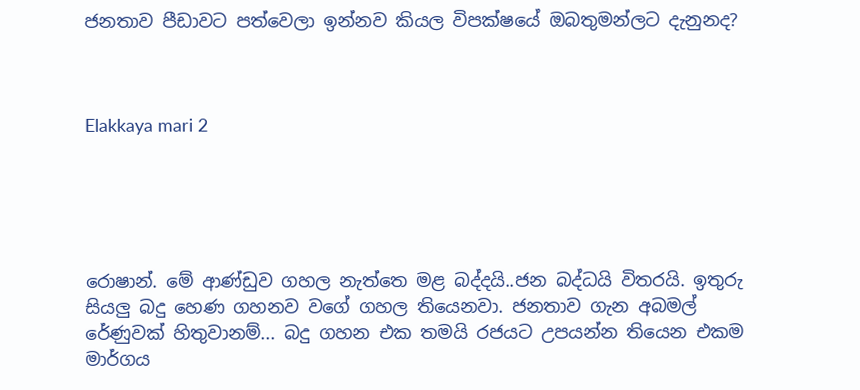ජනතාව පීඩාවට පත්වෙලා ඉන්නව කියල විපක්ෂයේ ඔබතුමන්ලට දැනුනද?



Elakkaya mari 2





රොෂාන්. මේ ආණ්ඩුව ගහල නැත්තෙ මළ බද්දයි..ජන බද්ධයි විතරයි. ඉතුරු සියලු බදු හෙණ ගහනව වගේ ගහල තියෙනවා. ජනතාව ගැන අබමල් රේණුවක් හිතුවානම්... බදු ගහන එක තමයි රජයට උපයන්න තියෙන එකම මාර්ගය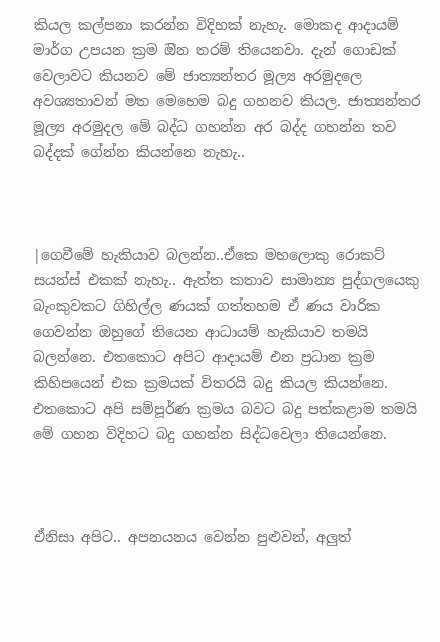කියල කල්පනා කරන්න විදිහක් නැහැ. මොකද ආදායම් මාර්ග උපයන ක්‍රම ඔින තරම් තියෙනවා. දැන් ගොඩක් වෙලාවට කියනව මේ ජාත්‍යන්තර මූල්‍ය අරමුදලෙ අවශ්‍යතාවන් මත මෙහෙම බදු ගහනව කියල. ජාත්‍යන්තර මූල්‍ය අරමුදල මේ බද්ධ ගහන්න අර බද්ද ගහන්න තව බද්දක් ගේන්න කියන්නෙ නැහැ..



|ගෙවීමේ හැකියාව බලන්න..ඒකෙ මහලොකු රොකට් සයන්ස් එකක් නැහැ.. ඇත්ත කතාව සාමාන්‍ය පුද්ගලයෙකු බැංකුවකට ගිහිල්ල ණයක් ගත්තහම ඒ ණය වාරික ගෙවන්න ඔහුගේ තියෙන ආධායම් හැකියාව තමයි බලන්නෙ. එතකොට අපිට ආදායම් එන ප්‍රධාන ක්‍රම කිහිපයෙන් එක ක්‍රමයක් විතරයි බදු කියල කියන්නෙ. එතකොට අපි සම්පූර්ණ ක්‍රමය බවට බදු පත්කළාම තමයි මේ ගහන විදිහට බදු ගහන්න සිද්ධවෙලා තියෙන්නෙ.



ඒනිසා අපිට.. අපනයනය වෙන්න පුළුවන්, අලුත්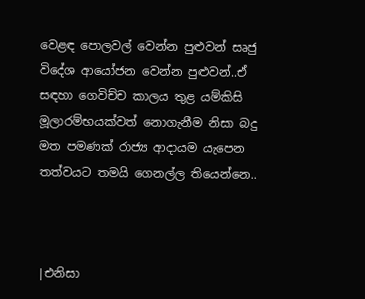වෙළඳ පොලවල් වෙන්න පුළුවන් සෘජු විදේශ ආයෝජන වෙන්න පුළුවන්..ඒ සඳහා ගෙවිච්ච කාලය තුළ යම්කිසි මූලාරම්භයක්වත් නොගැනීම නිසා බදු මත පමණක් රාජ්‍ය ආදායම යැපෙන තත්වයට තමයි ගෙනල්ල තියෙන්නෙ..



|එනිසා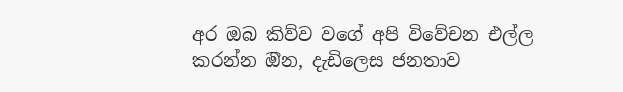අර ඔබ කිව්ව වගේ අපි විවේචන එල්ල කරන්න ඔින, දැඩිලෙස ජනතාව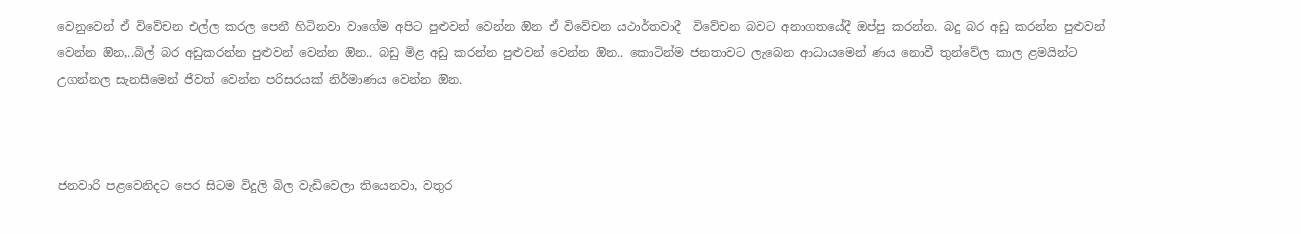වෙනුවෙන් ඒ විවේචන එල්ල කරල පෙනී හිටිනවා වාගේම අපිට පුළුවන් වෙන්න ඔින ඒ විවේචන යථාර්තවාදී  විවේචන බවට අනාගතයේදී ඔප්පු කරන්න. බදු බර අඩු කරන්න පුළුවන් වෙන්න ඔින,..බිල් බර අඩුකරන්න පුළුවන් වෙන්න ඔින.. බඩු මිළ අඩු කරන්න පුළුවන් වෙන්න ඔින.. කොටින්ම ජනතාවට ලැබෙන ආධායමෙන් ණය නොවී තුන්වේල කාල ළමයින්ට උගන්නල සැනසීමෙන් ජීවත් වෙන්න පරිසරයක් නිර්මාණය වෙන්න ඔින.



ජනවාරි පළවෙනිදට පෙර සිටම විදුලි බිල වැඩිවෙලා තියෙනවා, වතුර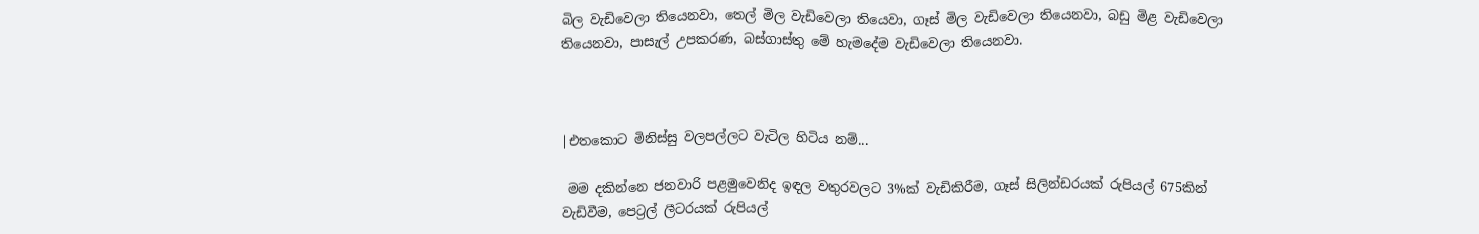බිල වැඩිවෙලා තියෙනවා, තෙල් මිල වැඩිවෙලා තියෙවා, ගෑස් මිල වැඩිවෙලා තියෙනවා, බඩු මිළ වැඩිවෙලා තියෙනවා, පාසැල් උපකරණ, බස්ගාස්තු මේ හැමදේම වැඩිවෙලා තියෙනවා.



|එතකොට මිනිස්සු වලපල්ලට වැටිල හිටිය නම්...

 මම දකින්නෙ ජනවාරි පළමුවෙනිද ඉඳල වතුරවලට 3%ක් වැඩිකිරීම, ගෑස් සිලින්ඩරයක් රුපියල් 675කින් වැඩිවීම, පෙට්‍රල් ලීටරයක් රුපියල්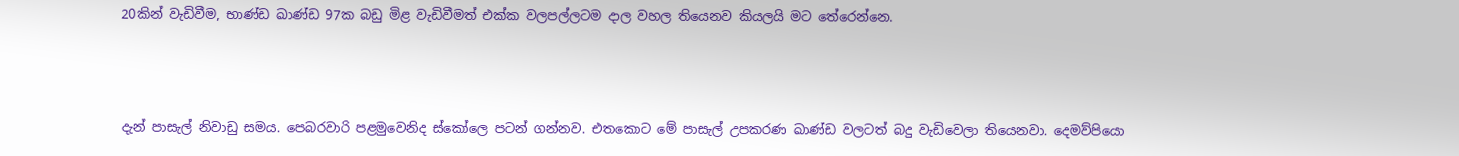20කින් වැඩිවීම, භාණ්ඩ ඛාණ්ඩ 97ක බඩු මිළ වැඩිවීමත් එක්ක වලපල්ලටම දාල වහල තියෙනව කියලයි මට තේරෙන්නෙ.



දැන් පාසැල් නිවාඩු සමය. පෙබරවාරි පළමුවෙනිද ස්කෝලෙ පටන් ගන්නව. එතකොට මේ පාසැල් උපකරණ ඛාණ්ඩ වලටත් බදු වැඩිවෙලා තියෙනවා. දෙමව්පියො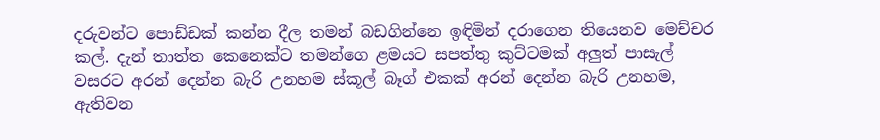දරුවන්ට පොඩ්ඩක් කන්න දීල තමන් බඩගින්නෙ ඉඳිමින් දරාගෙන තියෙනව මෙච්චර කල්. දැන් තාත්ත කෙනෙක්ට තමන්ගෙ ළමයට සපත්තු කුට්ටමක් අලුත් පාසැල් වසරට අරන් දෙන්න බැරි උනහම ස්කූල් බෑග් එකක් අරන් දෙන්න බැරි උනහම, ඇතිවන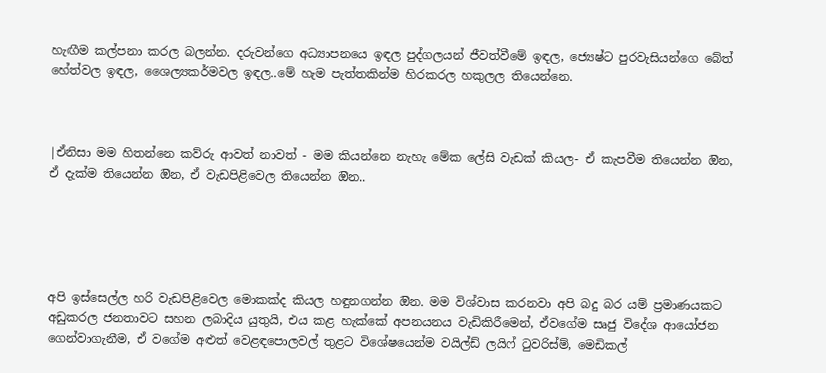හැඟීම කල්පනා කරල බලන්න. දරුවන්ගෙ අධ්‍යාපනයෙ ඉඳල පුද්ගලයන් ජීවත්වීමේ ඉඳල, ජ්‍යෙෂ්ට පුරවැසියන්ගෙ බේත් හේත්වල ඉඳල, ශෛල්‍යකර්මවල ඉඳල..මේ හැම පැත්තකින්ම හිරකරල හකුලල තියෙන්නෙ.



|ඒනිසා මම හිතන්නෙ කව්රු ආවත් නාවත් - මම කියන්නෙ නැහැ මේක ලේසි වැඩක් කියල- ඒ කැපවීම තියෙන්න ඔින, ඒ දැක්ම තියෙන්න ඔින, ඒ වැඩපිළිවෙල තියෙන්න ඔින..





අපි ඉස්සෙල්ල හරි වැඩපිළිවෙල මොකක්ද කියල හඳුනගන්න ඔින. මම විශ්වාස කරනවා අපි බදු බර යම් ප්‍රමාණයකට අඩුකරල ජනතාවට සහන ලබාදිය යුතුයි, එය කළ හැක්කේ අපනයනය වැඩිකිරීමෙන්, ඒවගේම සෘජු විදේශ ආයෝජන ගෙන්වාගැනීම, ඒ වගේම අළුත් වෙළඳපොලවල් තුළට විශේෂයෙන්ම වයිල්ඩ් ලයිෆ් ටුවරිස්ම්, මෙඩිකල්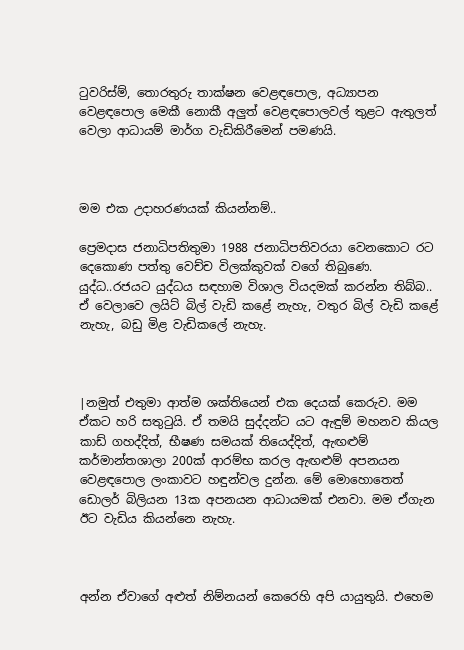ටුවරිස්ම්, තොරතුරු තාක්ෂන වෙළඳපොල, අධ්‍යාපන වෙළඳපොල මෙකී නොකී අලුත් වෙළඳපොලවල් තුළට ඇතුලත් වෙලා ආධායම් මාර්ග වැඩිකිරීමෙන් පමණයි.



මම එක උදාහරණයක් කියන්නම්..

ප්‍රෙමදාස ජනාධිපතිතුමා 1988 ජනාධිපතිවරයා වෙනකොට රට දෙකොණ පත්තු වෙච්ච විලක්කුවක් වගේ තිබුණෙ. යුද්ධ..රජයට යුද්ධය සඳහාම විශාල වියදමක් කරන්න තිබ්බ.. ඒ වෙලාවෙ ලයිට් බිල් වැඩි කළේ නැහැ, වතුර බිල් වැඩි කළේ නැහැ, බඩු මිළ වැඩිකලේ නැහැ.



|නමුත් එතුමා ආත්ම ශක්තියෙන් එක දෙයක් කෙරුව. මම ඒකට හරි සතුටුයි. ඒ තමයි සුද්දන්ට යට ඇඳුම් මහනව කියල කාඩ් ගහද්දිත්, භීෂණ සමයක් තියෙද්දිත්, ඇඟළුම් කර්මාන්තශාලා 200ක් ආරම්භ කරල ඇඟළුම් අපනයන වෙළඳපොල ලංකාවට හඳුන්වල දුන්න. මේ මොහොතෙත් ඩොලර් බිලියන 13ක අපනයන ආධායමක් එනවා. මම ඒගැන ඊට වැඩිය කියන්නෙ නැහැ.



අන්න ඒවාගේ අළුත් නිම්නයන් කෙරෙහි අපි යායුතුයි. එහෙම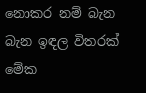නොකර නම් බැන බැන ඉඳල විතරක් මේක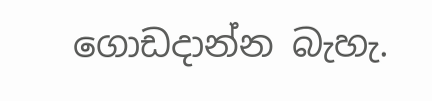ගොඩදාන්න බැහැ.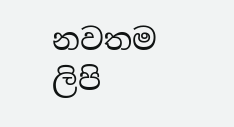නවතම ලිපි